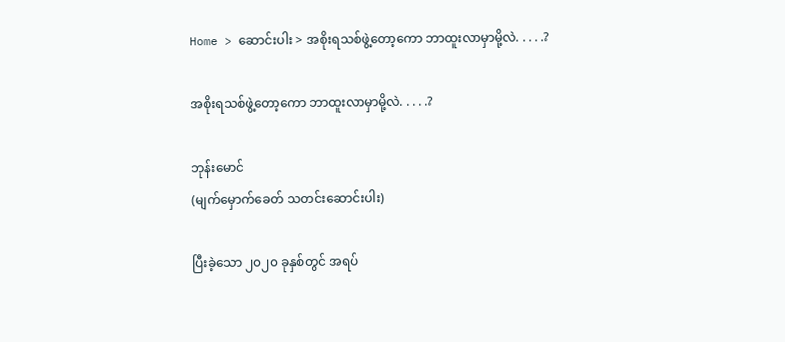Home > ဆောင်းပါး > အစိုးရသစ်ဖွဲ့တော့ကော ဘာထူးလာမှာမို့လဲ. . . . .?

အစိုးရသစ်ဖွဲ့တော့ကော ဘာထူးလာမှာမို့လဲ. . . . .?

ဘုန်းမောင်
(မျက်မှောက်ခေတ် သတင်းဆောင်းပါး)

ပြီးခဲ့သော ၂၀၂၀ ခုနှစ်တွင် အရပ်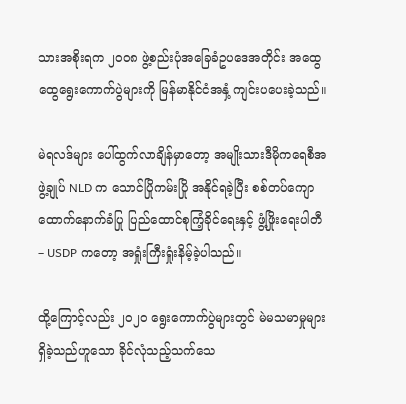သားအစိုးရက ၂၀၀၈ ဖွဲ့စည်းပုံအခြေခံဥပဒေအတိုင်း အထွေထွေရွေးကောက်ပွဲများကို မြန်မာနိုင်ငံအနှံ့ ကျင်းပပေးခဲ့သည်။

မဲရလဒ်များ ပေါ်ထွက်လာချိန်မှာတော့ အမျိုးသားဒီမိုကရေစီအဖွဲ့ချုပ် NLD က သောင်ပြိုကမ်းပြို အနိုင်ရခဲ့ပြီး စစ်တပ်ကျောထောက်နောက်ခံပြု ပြည်ထောင်စုကြံ့ခိုင်ရေးနှင့် ဖွံ့ဖြိုးရေးပါတီ – USDP ကတော့ အရှုံးကြီးရှုံးနိမ့်ခဲ့ပါသည်။

ထို့ကြောင့်လည်း ၂၀၂၀ ရွေးကောက်ပွဲများတွင် မဲမသမာမှုများ ရှိခဲ့သည်ဟူသော ခိုင်လုံသည့်သက်သေ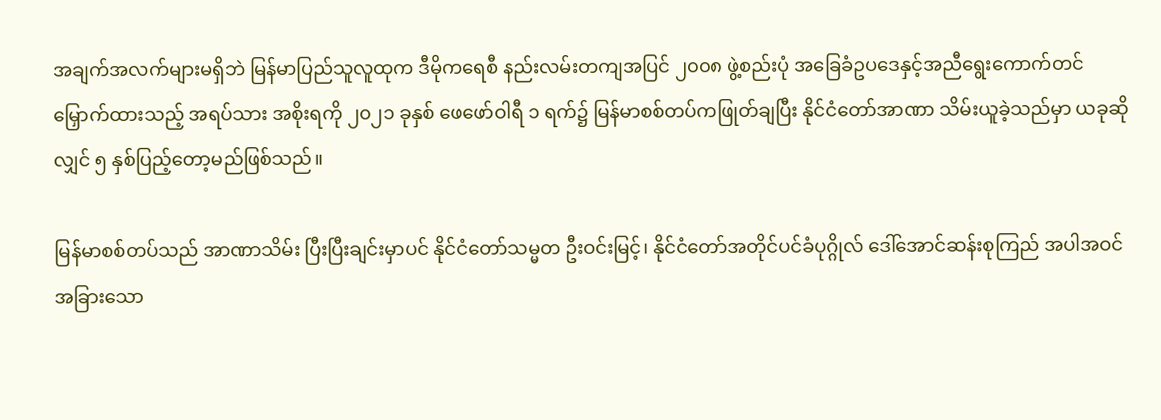အချက်အလက်များမရှိဘဲ မြန်မာပြည်သူလူထုက ဒီမိုကရေစီ နည်းလမ်းတကျအပြင် ၂၀၀၈ ဖွဲ့စည်းပုံ အခြေခံဥပဒေနှင့်အညီရွေးကောက်တင်မြှောက်ထားသည့် အရပ်သား အစိုးရကို ၂၀၂၁ ခုနှစ် ဖေဖော်ဝါရီ ၁ ရက်၌ မြန်မာစစ်တပ်ကဖြုတ်ချပြီး နိုင်ငံတော်အာဏာ သိမ်းယူခဲ့သည်မှာ ယခုဆိုလျှင် ၅ နှစ်ပြည့်တော့မည်ဖြစ်သည်။

မြန်မာစစ်တပ်သည် အာဏာသိမ်း ပြီးပြီးချင်းမှာပင် နိုင်ငံတော်သမ္မတ ဦးဝင်းမြင့်၊ နိုင်ငံတော်အတိုင်ပင်ခံပုဂ္ဂိုလ် ဒေါ်အောင်ဆန်းစုကြည် အပါအဝင် အခြားသော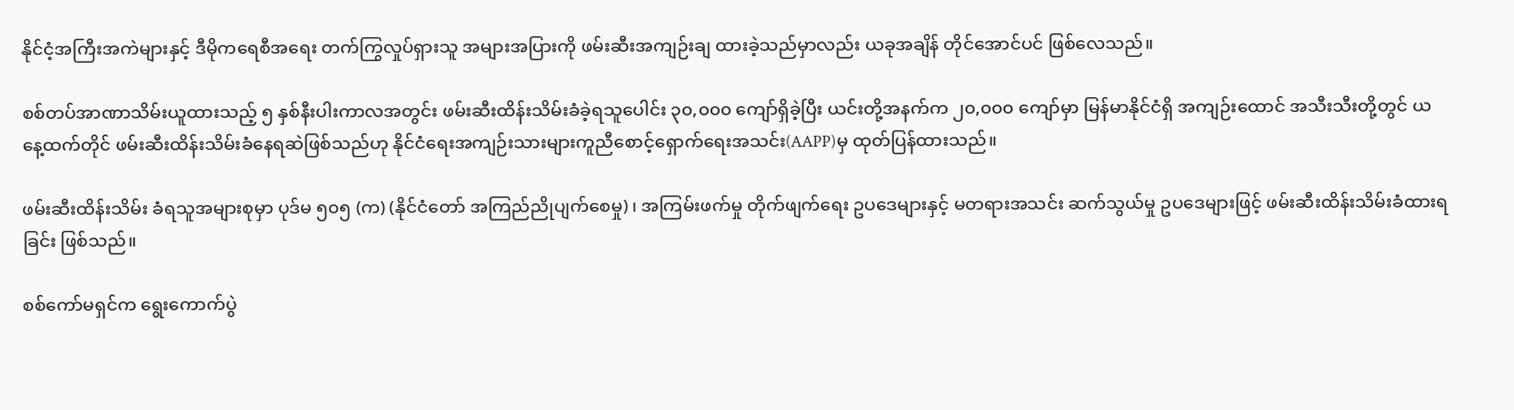နိုင်ငံ့အကြီးအကဲများနှင့် ဒီမိုကရေစီအရေး တက်ကြွလှုပ်ရှားသူ အများအပြားကို ဖမ်းဆီးအကျဉ်းချ ထားခဲ့သည်မှာလည်း ယခုအချိန် တိုင်အောင်ပင် ဖြစ်လေသည်။

စစ်တပ်အာဏာသိမ်းယူထားသည့် ၅ နှစ်နီးပါးကာလအတွင်း ဖမ်းဆီးထိန်းသိမ်းခံခဲ့ရသူပေါင်း ၃၀,၀၀၀ ကျော်ရှိခဲ့ပြီး ယင်းတို့အနက်က ၂၀,၀၀၀ ကျော်မှာ မြန်မာနိုင်ငံရှိ အကျဉ်းထောင် အသီးသီးတို့တွင် ယနေ့ထက်တိုင် ဖမ်းဆီးထိန်းသိမ်းခံနေရဆဲဖြစ်သည်ဟု နိုင်ငံရေးအကျဉ်းသားများကူညီစောင့်ရှောက်ရေးအသင်း(AAPP)မှ ထုတ်ပြန်ထားသည်။

ဖမ်းဆီးထိန်းသိမ်း ခံရသူအများစုမှာ ပုဒ်မ ၅၀၅ (က) (နိုင်ငံတော် အကြည်ညိုပျက်စေမှု)၊ အကြမ်းဖက်မှု တိုက်ဖျက်ရေး ဥပဒေများနှင့် မတရားအသင်း ဆက်သွယ်မှု ဥပဒေများဖြင့် ဖမ်းဆီးထိန်းသိမ်းခံထားရခြင်း ဖြစ်သည်။

စစ်ကော်မရှင်က ရွေးကောက်ပွဲ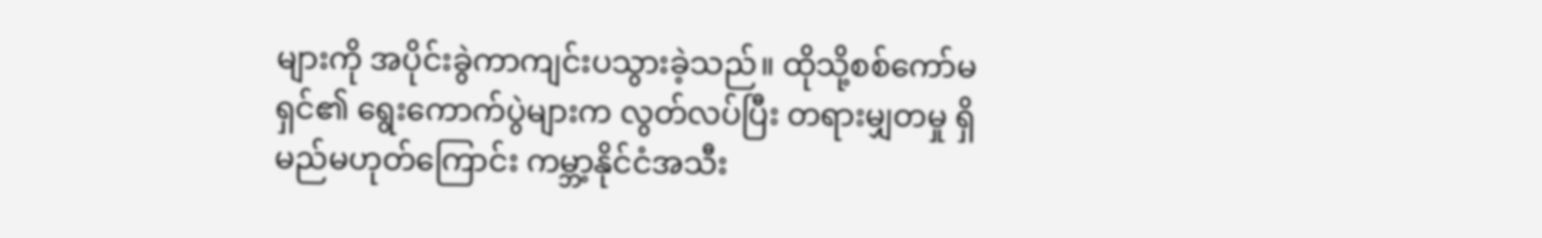များကို အပိုင်းခွဲကာကျင်းပသွားခဲ့သည်။ ထိုသို့စစ်ကော်မရှင်၏ ရွေးကောက်ပွဲများက လွတ်လပ်ပြီး တရားမျှတမှု ရှိမည်မဟုတ်ကြောင်း ကမ္ဘာ့နိုင်ငံအသီး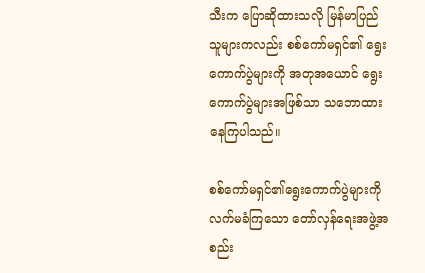သီးက ပြောဆိုထားသလို မြန်မာပြည်သူများကလည်း စစ်ကော်မရှင်၏ ရွေးကောက်ပွဲများကို အတုအယောင် ရွေးကောက်ပွဲများအဖြစ်သာ သဘောထားနေကြပါသည်။

စစ်ကော်မရှင်၏ရွေးကောက်ပွဲများကိုလက်မခံကြသော တော်လှန်ရေးအဖွဲ့အစည်း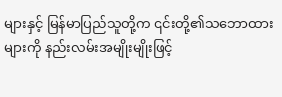များနှင့် မြန်မာပြည်သူတို့က ၎င်းတို့၏သဘောထားများကို နည်းလမ်းအမျိုးမျိုးဖြင့်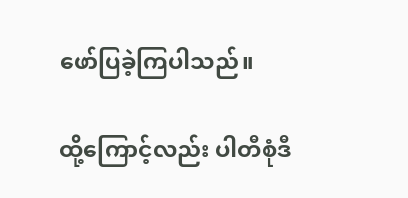ဖော်ပြခဲ့ကြပါသည်။

ထို့ကြောင့်လည်း ပါတီစုံဒီ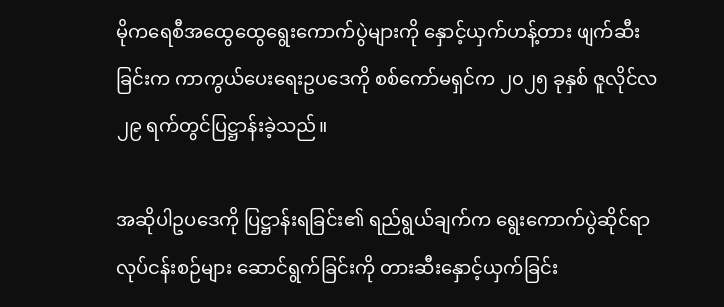မိုကရေစီအထွေထွေရွေးကောက်ပွဲများကို နှောင့်ယှက်ဟန့်တား ဖျက်ဆီးခြင်းက ကာကွယ်ပေးရေးဥပဒေကို စစ်ကော်မရှင်က ၂၀၂၅ ခုနှစ် ဇူလိုင်လ ၂၉ ရက်တွင်ပြဋ္ဌာန်းခဲ့သည်။

အဆိုပါဥပဒေကို ပြဋ္ဌာန်းရခြင်း၏ ရည်ရွယ်ချက်က ရွေးကောက်ပွဲဆိုင်ရာလုပ်ငန်းစဉ်များ ဆောင်ရွက်ခြင်းကို တားဆီးနှောင့်ယှက်ခြင်း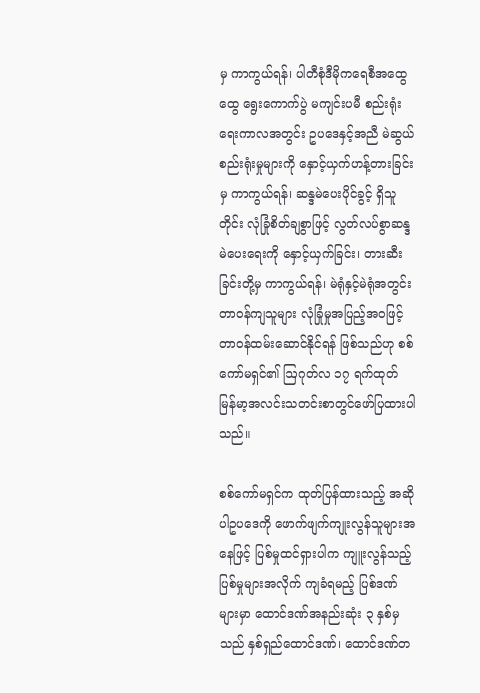မှ ကာကွယ်ရန်၊ ပါတီစုံဒီမိုကရေစီအထွေထွေ ရွေးကောက်ပွဲ မကျင်းပမီ စည်းရုံးရေးကာလအတွင်း ဥပဒေနှင့်အညီ မဲဆွယ်စည်းရုံးမှုများကို နှောင့်ယှက်ဟန့်တားခြင်းမှ ကာကွယ်ရန်၊ ဆန္ဒမဲပေးပိုင်ခွင့် ရှိသူတိုင်း လုံခြုံစိတ်ချစွာဖြင့် လွတ်လပ်စွာဆန္ဒမဲပေးရေးကို နှောင့်ယှက်ခြင်း၊ တားဆီးခြင်းတို့မှ ကာကွယ်ရန်၊ မဲရုံနှင့်မဲရုံအတွင်း တာဝန်ကျသူများ လုံခြုံမှုအပြည့်အဝဖြင့် တာဝန်ထမ်းဆောင်နိုင်ရန် ဖြစ်သည်ဟု စစ်ကော်မရှင်၏ ဩဂုတ်လ ၁၇ ရက်ထုတ် မြန်မာ့အလင်းသတင်းစာတွင်ဖော်ပြထားပါသည်။

စစ်ကော်မရှင်က ထုတ်ပြန်ထားသည့် အဆိုပါဥပဒေကို ဖောက်ဖျက်ကျုးလွန်သူများအနေဖြင့် ပြစ်မှုထင်ရှားပါက ကျူးလွန်သည့် ပြစ်မှုများအလိုက် ကျခံရမည့် ပြစ်ဒဏ်များမှာ ထောင်ဒဏ်အနည်းဆုံး ၃ နှစ်မှသည် နှစ်ရှည်ထောင်ဒဏ်၊ ထောင်ဒဏ်တ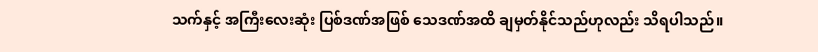သက်နှင့် အကြီးလေးဆုံး ပြစ်ဒဏ်အဖြစ် သေဒဏ်အထိ ချမှတ်နိုင်သည်ဟုလည်း သိရပါသည်။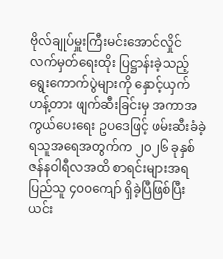ဗိုလ်ချုပ်မှူးကြီးမင်းအောင်လှိုင် လက်မှတ်ရေးထိုး ပြဋ္ဌာန်းခဲ့သည့် ရွေးကောက်ပွဲများကို နှောင့်ယှက်ဟန့်တား ဖျက်ဆီးခြင်းမှ အကာအကွယ်ပေးရေး ဥပဒေဖြင့် ဖမ်းဆီးခံခဲ့ရသူအရေအတွက်က ၂၀၂၆ ခုနှစ် ဇန်နဝါရီလအထိ စာရင်းများအရ ပြည်သူ ၄၀၀ကျော် ရှိခဲ့ပြီဖြစ်ပြီး ယင်း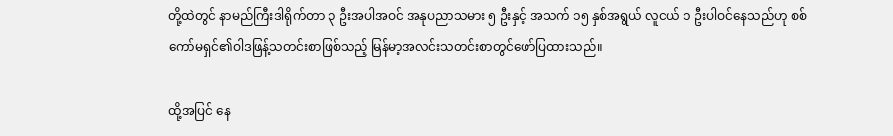တို့ထဲတွင် နာမည်ကြီးဒါရိုက်တာ ၃ ဦးအပါအဝင် အနုပညာသမား ၅ ဦးနှင့် အသက် ၁၅ နှစ်အရွယ် လူငယ် ၁ ဦးပါဝင်နေသည်ဟု စစ်ကော်မရှင်၏ဝါဒဖြန့်သတင်းစာဖြစ်သည့် မြန်မာ့အလင်းသတင်းစာတွင်ဖော်ပြထားသည်။

ထို့အပြင် နေ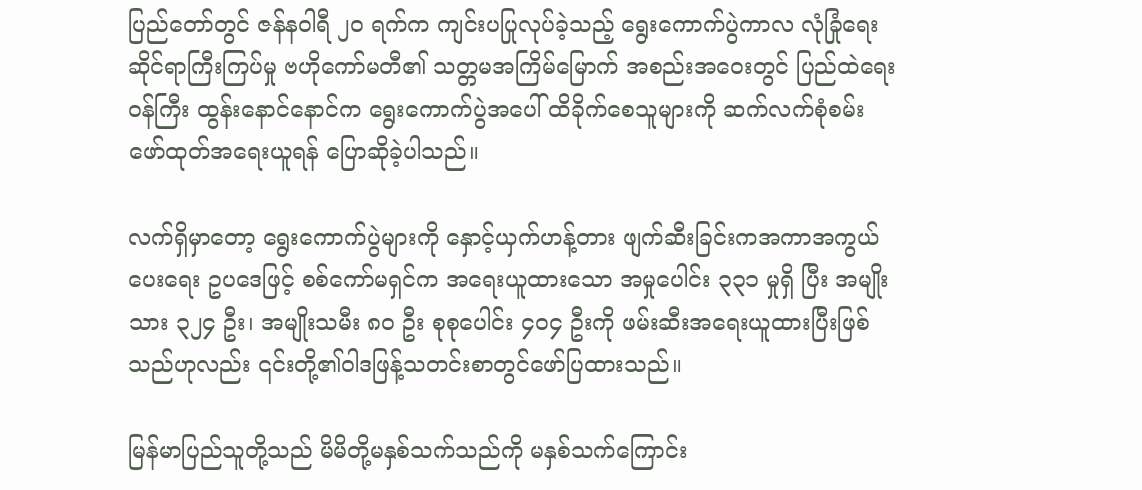ပြည်တော်တွင် ဇန်နဝါရီ ၂၀ ရက်က ကျင်းပပြုလုပ်ခဲ့သည့် ရွေးကောက်ပွဲကာလ လုံခြုံရေးဆိုင်ရာကြီးကြပ်မှု ဗဟိုကော်မတီ၏ သတ္တမအကြိမ်မြောက် အစည်းအဝေးတွင် ပြည်ထဲရေးဝန်ကြီး ထွန်းနောင်နောင်က ရွေးကောက်ပွဲအပေါ် ထိခိုက်စေသူများကို ဆက်လက်စုံစမ်း ဖော်ထုတ်အရေးယူရန် ပြောဆိုခဲ့ပါသည်။

လက်ရှိမှာတော့ ရွေးကောက်ပွဲများကို နှောင့်ယှက်ဟန့်တား ဖျက်ဆီးခြင်းကအကာအကွယ်ပေးရေး ဥပဒေဖြင့် စစ်ကော်မရှင်က အရေးယူထားသော အမှုပေါင်း ၃၃၁ မှုရှိ ပြီး အမျိုးသား ၃၂၄ ဦး၊ အမျိုးသမီး ၈၀ ဦး စုစုပေါင်း ၄၀၄ ဦးကို ဖမ်းဆီးအရေးယူထားပြီးဖြစ်သည်ဟုလည်း ၎င်းတို့၏ဝါဒဖြန့်သတင်းစာတွင်ဖော်ပြထားသည်။

မြန်မာပြည်သူတို့သည် မိမိတို့မနှစ်သက်သည်ကို မနှစ်သက်ကြောင်း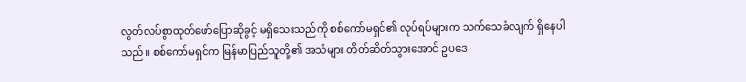လွတ်လပ်စွာထုတ်ဖော်ပြောဆိုခွင့် မရှိသေးသည်ကို စစ်ကော်မရှင်၏ လုပ်ရပ်များက သက်သေခံလျက် ရှိနေပါသည်။ စစ်ကော်မရှင်က မြန်မာပြည်သူတို့၏ အသံများ တိတ်ဆိတ်သွားအောင် ဥပဒေ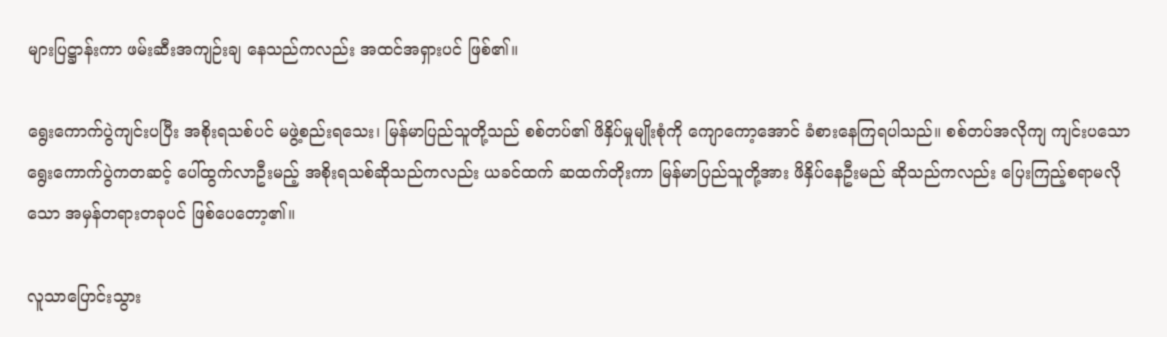များပြဋ္ဌာန်းကာ ဖမ်းဆီးအကျဉ်းချ နေသည်ကလည်း အထင်အရှားပင် ဖြစ်၏။

ရွေးကောက်ပွဲကျင်းပပြီး အစိုးရသစ်ပင် မဖွဲ့စည်းရသေး၊ မြန်မာပြည်သူတို့သည် စစ်တပ်၏ ဖိနှိပ်မှုမျိုးစုံကို ကျောကော့အောင် ခံစားနေကြရပါသည်။ စစ်တပ်အလိုကျ ကျင်းပသော ရွေးကောက်ပွဲကတဆင့် ပေါ်ထွက်လာဦးမည့် အစိုးရသစ်ဆိုသည်ကလည်း ယခင်ထက် ဆထက်တိုးကာ မြန်မာပြည်သူတို့အား ဖိနှိပ်နေဦးမည် ဆိုသည်ကလည်း ပြေးကြည့်စရာမလိုသော အမှန်တရားတခုပင် ဖြစ်ပေတော့၏။

လူသာပြောင်းသွား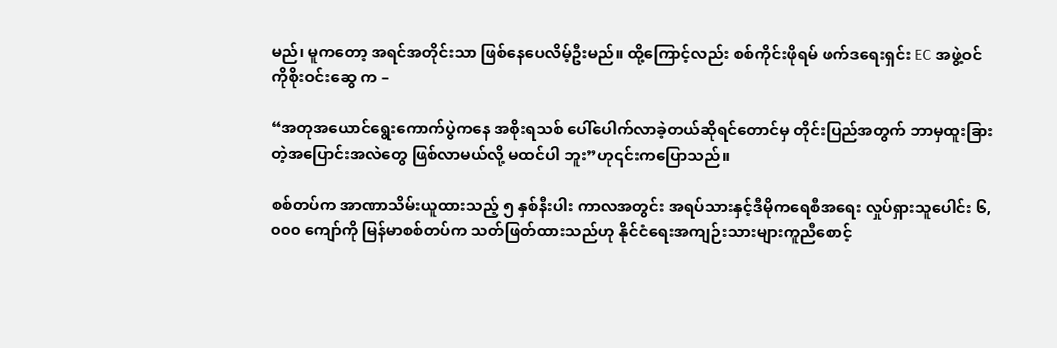မည်၊ မူကတော့ အရင်အတိုင်းသာ ဖြစ်နေပေလိမ့်ဦးမည်။ ထို့ကြောင့်လည်း စစ်ကိုင်းဖိုရမ် ဖက်ဒရေးရှင်း EC အဖွဲ့ဝင် ကိုစိုးဝင်းဆွေ က –

“အတုအယောင်ရွေးကောက်ပွဲကနေ အစိုးရသစ် ပေါ်ပေါက်လာခဲ့တယ်ဆိုရင်တောင်မှ တိုင်းပြည်အတွက် ဘာမှထူးခြားတဲ့အပြောင်းအလဲတွေ ဖြစ်လာမယ်လို့ မထင်ပါ ဘူး”ဟု၎င်းကပြောသည်။

စစ်တပ်က အာဏာသိမ်းယူထားသည့် ၅ နှစ်နီးပါး ကာလအတွင်း အရပ်သားနှင့်ဒီမိုကရေစီအရေး လှုပ်ရှားသူပေါင်း ၆,၀၀၀ ကျော်ကို မြန်မာစစ်တပ်က သတ်ဖြတ်ထားသည်ဟု နိုင်ငံရေးအကျဉ်းသားများကူညီစောင့်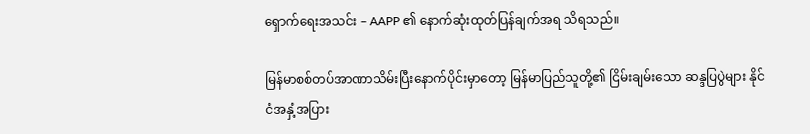ရှောက်ရေးအသင်း – AAPP ၏ နောက်ဆုံးထုတ်ပြန်ချက်အရ သိရသည်။

မြန်မာစစ်တပ်အာဏာသိမ်းပြီးနောက်ပိုင်းမှာတော့ မြန်မာပြည်သူတို့၏ ငြိမ်းချမ်းသော ဆန္ဒပြပွဲများ နိုင်ငံအနှံ့အပြား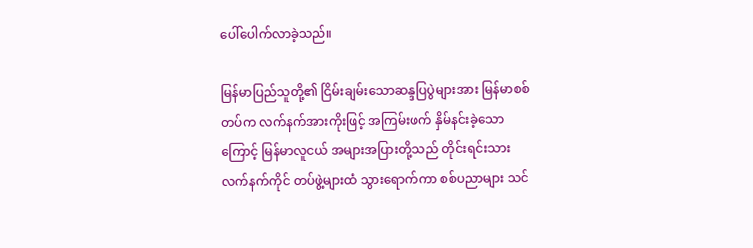ပေါ်ပေါက်လာခဲ့သည်။

မြန်မာပြည်သူတို့၏ ငြိမ်းချမ်းသောဆန္ဒပြပွဲများအား မြန်မာစစ်တပ်က လက်နက်အားကိုးဖြင့် အကြမ်းဖက် နှိမ်နင်းခဲ့သောကြောင့် မြန်မာလူငယ် အများအပြားတို့သည် တိုင်းရင်းသား လက်နက်ကိုင် တပ်ဖွဲ့များထံ သွားရောက်ကာ စစ်ပညာများ သင်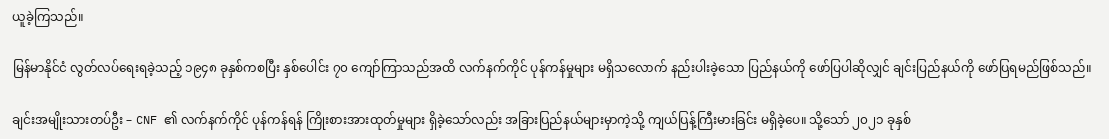ယူခဲ့ကြသည်။

မြန်မာနိုင်ငံ လွတ်လပ်ရေးရခဲ့သည့် ၁၉၄၈ ခုနှစ်ကစပြီး နှစ်ပေါင်း ၇၀ ကျော်ကြာသည်အထိ လက်နက်ကိုင် ပုန်ကန်မှုများ မရှိသလောက် နည်းပါးခဲ့သော ပြည်နယ်ကို ဖော်ပြပါဆိုလျှင် ချင်းပြည်နယ်ကို ဖော်ပြရမည်ဖြစ်သည်။

ချင်းအမျိုးသားတပ်ဦး – CNF ၏ လက်နက်ကိုင် ပုန်ကန်ရန် ကြိုးစားအားထုတ်မှုများ ရှိခဲ့သော်လည်း အခြားပြည်နယ်များမှာကဲ့သို့ ကျယ်ပြန့်ကြီးမားခြင်း မရှိခဲ့ပေ။ သို့သော် ၂၀၂၁ ခုနှစ်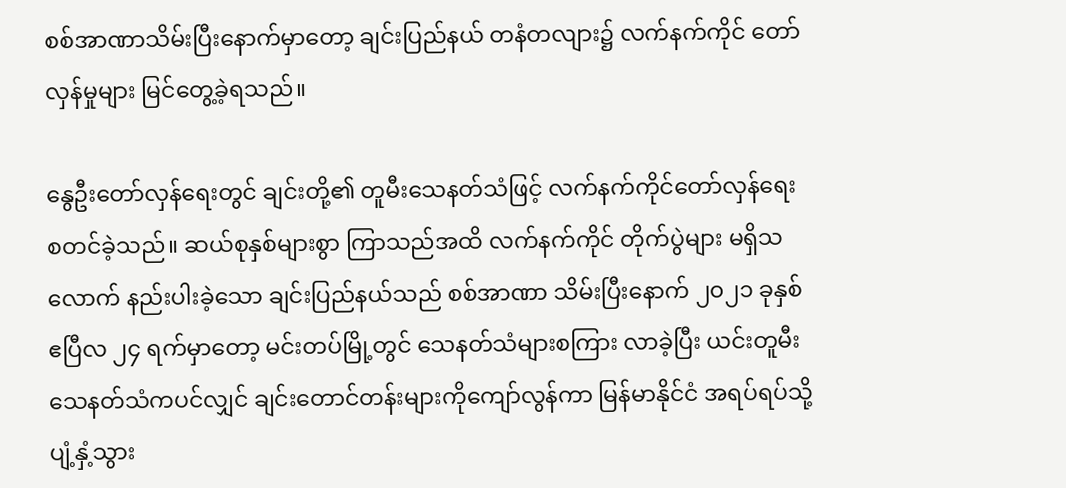စစ်အာဏာသိမ်းပြီးနောက်မှာတော့ ချင်းပြည်နယ် တနံတလျား၌ လက်နက်ကိုင် တော်လှန်မှုများ မြင်တွေ့ခဲ့ရသည်။

နွေဦးတော်လှန်ရေးတွင် ချင်းတို့၏ တူမီးသေနတ်သံဖြင့် လက်နက်ကိုင်တော်လှန်ရေး စတင်ခဲ့သည်။ ဆယ်စုနှစ်များစွာ ကြာသည်အထိ လက်နက်ကိုင် တိုက်ပွဲများ မရှိသလောက် နည်းပါးခဲ့သော ချင်းပြည်နယ်သည် စစ်အာဏာ သိမ်းပြီးနောက် ၂၀၂၁ ခုနှစ် ဧပြီလ ၂၄ ရက်မှာတော့ မင်းတပ်မြို့တွင် သေနတ်သံများစကြား လာခဲ့ပြီး ယင်းတူမီးသေနတ်သံကပင်လျှင် ချင်းတောင်တန်းများကိုကျော်လွန်ကာ မြန်မာနိုင်ငံ အရပ်ရပ်သို့ပျံ့နှံ့သွား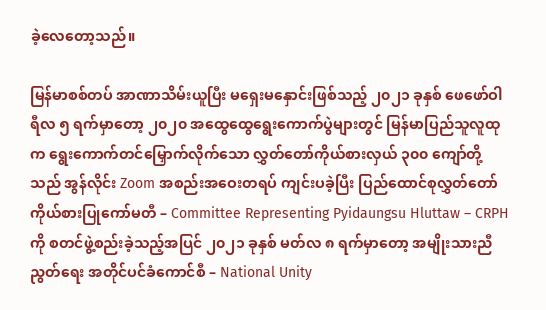ခဲ့လေတော့သည်။

မြန်မာစစ်တပ် အာဏာသိမ်းယူပြီး မရှေးမနှောင်းဖြစ်သည့် ၂၀၂၁ ခုနှစ် ဖေဖော်ဝါရီလ ၅ ရက်မှာတော့ ၂၀၂၀ အထွေထွေရွေးကောက်ပွဲများတွင် မြန်မာပြည်သူလူထုက ရွေးကောက်တင်မြှောက်လိုက်သော လွှတ်တော်ကိုယ်စားလှယ် ၃၀၀ ကျော်တို့သည် အွန်လိုင်း Zoom အစည်းအဝေးတရပ် ကျင်းပခဲ့ပြီး ပြည်ထောင်စုလွှတ်တော် ကိုယ်စားပြုကော်မတီ – Committee Representing Pyidaungsu Hluttaw – CRPH ကို စတင်ဖွဲ့စည်းခဲ့သည့်အပြင် ၂၀၂၁ ခုနှစ် မတ်လ ၈ ရက်မှာတော့ အမျိုးသားညီညွတ်ရေး အတိုင်ပင်ခံကောင်စီ – National Unity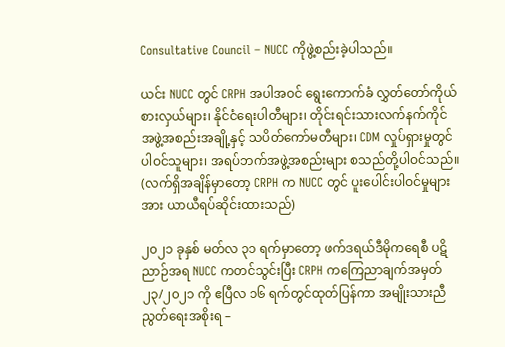Consultative Council – NUCC ကိုဖွဲ့စည်းခဲ့ပါသည်။

ယင်း NUCC တွင် CRPH အပါအဝင် ရွေးကောက်ခံ လွှတ်တော်ကိုယ်စားလှယ်များ၊ နိုင်ငံရေးပါတီများ၊ တိုင်းရင်းသားလက်နက်ကိုင် အဖွဲ့အစည်းအချို့နှင့် သပိတ်ကော်မတီများ၊ CDM လှုပ်ရှားမှုတွင်ပါဝင်သူများ၊ အရပ်ဘက်အဖွဲ့အစည်းများ စသည်တို့ပါဝင်သည်။ (လက်ရှိအချိန်မှာတော့ CRPH က NUCC တွင် ပူးပေါင်းပါဝင်မှုများအား ယာယီရပ်ဆိုင်းထားသည်)

၂၀၂၁ ခုနှစ် မတ်လ ၃၁ ရက်မှာတော့ ဖက်ဒရယ်ဒီမိုကရေစီ ပဋိညာဉ်အရ NUCC ကတင်သွင်းပြီး CRPH ကကြေညာချက်အမှတ် ၂၃/၂၀၂၁ ကို ဧပြီလ ၁၆ ရက်တွင်ထုတ်ပြန်ကာ အမျိုးသားညီညွတ်ရေးအစိုးရ –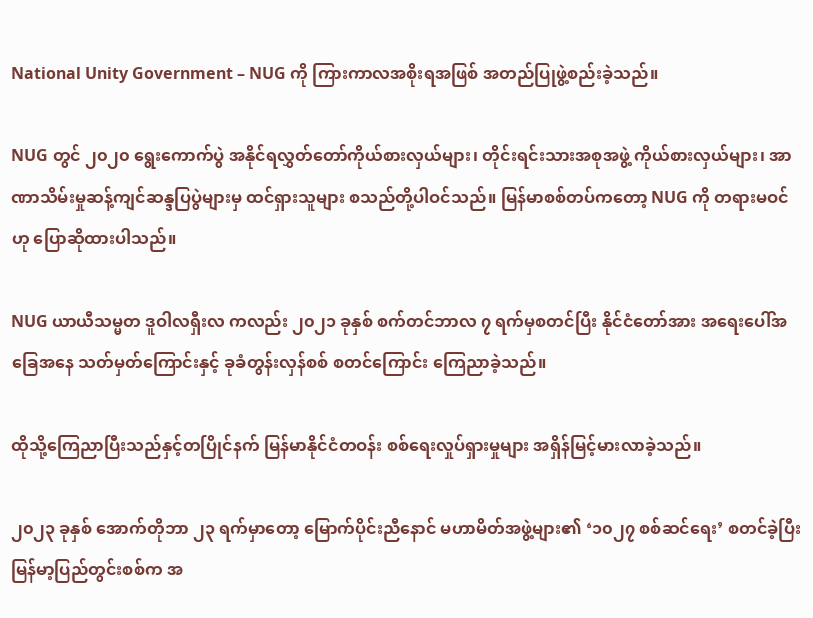National Unity Government – NUG ကို ကြားကာလအစိုးရအဖြစ် အတည်ပြုဖွဲ့စည်းခဲ့သည်။

NUG တွင် ၂၀၂၀ ရွေးကောက်ပွဲ အနိုင်ရလွှတ်တော်ကိုယ်စားလှယ်များ၊ တိုင်းရင်းသားအစုအဖွဲ့ ကိုယ်စားလှယ်များ၊ အာဏာသိမ်းမှုဆန့်ကျင်ဆန္ဒပြပွဲများမှ ထင်ရှားသူများ စသည်တို့ပါဝင်သည်။ မြန်မာစစ်တပ်ကတော့ NUG ကို တရားမဝင်ဟု ပြောဆိုထားပါသည်။

NUG ယာယီသမ္မတ ဒူဝါလရှီးလ ကလည်း ၂၀၂၁ ခုနှစ် စက်တင်ဘာလ ၇ ရက်မှစတင်ပြီး နိုင်ငံတော်အား အရေးပေါ်အခြေအနေ သတ်မှတ်ကြောင်းနှင့် ခုခံတွန်းလှန်စစ် စတင်ကြောင်း ကြေညာခဲ့သည်။

ထိုသို့ကြေညာပြီးသည်နှင့်တပြိုင်နက် မြန်မာနိုင်ငံတဝန်း စစ်ရေးလှုပ်ရှားမှုများ အရှိန်မြင့်မားလာခဲ့သည်။

၂၀၂၃ ခုနှစ် အောက်တိုဘာ ၂၃ ရက်မှာတော့ မြောက်ပိုင်းညီနောင် မဟာမိတ်အဖွဲ့များ၏ ‘၁၀၂၇ စစ်ဆင်ရေး’ စတင်ခဲ့ပြီး မြန်မာ့ပြည်တွင်းစစ်က အ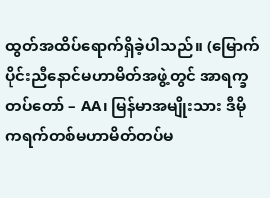ထွတ်အထိပ်ရောက်ရှိခဲ့ပါသည်။ (မြောက်ပိုင်းညီနောင်မဟာမိတ်အဖွဲ့တွင် အာရက္ခတပ်တော် – AA၊ မြန်မာအမျိုးသား ဒီမိုကရက်တစ်မဟာမိတ်တပ်မ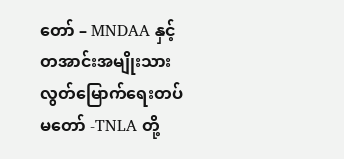တော် – MNDAA နှင့် တအာင်းအမျိုးသား လွတ်မြောက်ရေးတပ်မတော် -TNLA တို့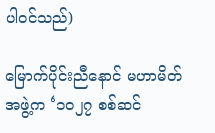ပါဝင်သည်)

မြောက်ပိုင်းညီနောင် မဟာမိတ်အဖွဲ့က ‘၁၀၂၇ စစ်ဆင်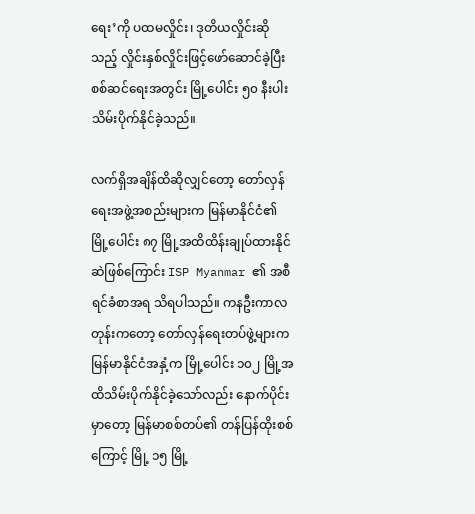ရေး’ကို ပထမလှိုင်း၊ ဒုတိယလှိုင်းဆိုသည့် လှိုင်းနှစ်လှိုင်းဖြင့်ဖော်ဆောင်ခဲ့ပြီး စစ်ဆင်ရေးအတွင်း မြို့ပေါင်း ၅၀ နီးပါး သိမ်းပိုက်နိုင်ခဲ့သည်။

လက်ရှိအချိန်ထိဆိုလျှင်တော့ တော်လှန်ရေးအဖွဲ့အစည်းများက မြန်မာနိုင်ငံ၏ မြို့ပေါင်း ၈၇ မြို့အထိထိန်းချုပ်ထားနိုင်ဆဲဖြစ်ကြောင်း ISP Myanmar ၏ အစီရင်ခံစာအရ သိရပါသည်။ ကနဦးကာလတုန်းကတော့ တော်လှန်ရေးတပ်ဖွဲ့များက မြန်မာနိုင်ငံအနှံ့က မြို့ပေါင်း ၁၀၂ မြို့အထိသိမ်းပိုက်နိုင်ခဲ့သော်လည်း နောက်ပိုင်းမှာတော့ မြန်မာစစ်တပ်၏ တန်ပြန်ထိုးစစ်ကြောင့် မြို့ ၁၅ မြို့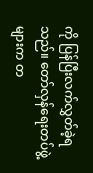ကို ပြန်ပြီးလက်လွှတ်ခဲ့ရသည်။ တော်လှန်ရေးတပ်ဖွဲ့များက တ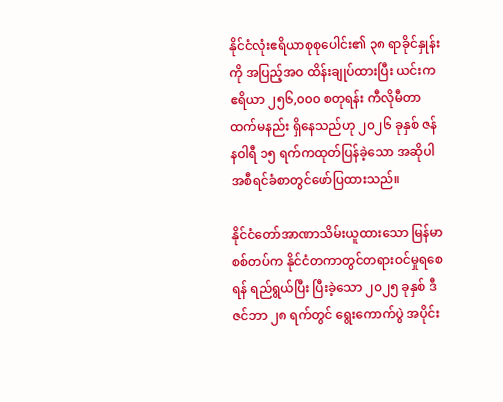နိုင်ငံလုံးဧရိယာစုစုပေါင်း၏ ၃၈ ရာခိုင်နှုန်းကို အပြည့်အဝ ထိန်းချုပ်ထားပြီး ယင်းက ဧရိယာ ၂၅၆,၀၀၀ စတုရန်း ကီလိုမီတာထက်မနည်း ရှိနေသည်ဟု ၂၀၂၆ ခုနှစ် ဇန်နဝါရီ ၁၅ ရက်ကထုတ်ပြန်ခဲ့သော အဆိုပါအစီရင်ခံစာတွင်ဖော်ပြထားသည်။

နိုင်ငံတော်အာဏာသိမ်းယူထားသော မြန်မာစစ်တပ်က နိုင်ငံတကာတွင်တရားဝင်မှုရစေရန် ရည်ရွယ်ပြီး ပြီးခဲ့သော ၂၀၂၅ ခုနှစ် ဒီဇင်ဘာ ၂၈ ရက်တွင် ရွေးကောက်ပွဲ အပိုင်း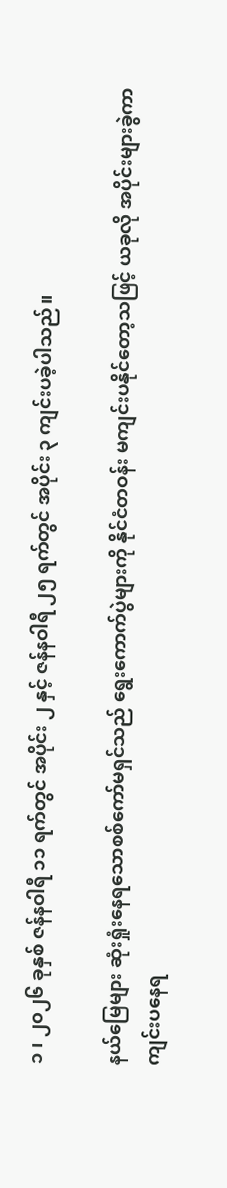၁ ၊ ၂၀၂၆ ခုနှစ် ဇန်နဝါရီ ၁၁ ရက်တွင် အပိုင်း ၂ နှင့် ဇန်နဝါရီ ၂၅ ရက်တွင် အပိုင်း ၃ ကျင်းပခဲ့ပါသည်။

နယ်မြေများ ဆုံးရှုံးနေရသောစစ်ကော်မရှင်သည် ရွေးကောက်ပွဲများကို နိုင်ငံတဝန်း မကျင်းပနိုင်တော့သဖြင့် ယခုလို အပိုင်းများခွဲကာ ကျင်းပနေရ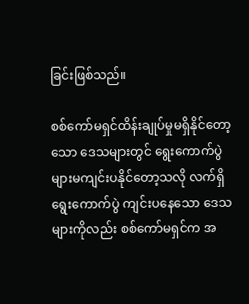ခြင်းဖြစ်သည်။

စစ်ကော်မရှင်ထိန်းချုပ်မှုမရှိနိုင်တော့သော ဒေသများတွင် ရွေးကောက်ပွဲများမကျင်းပနိုင်တော့သလို လက်ရှိရွေးကောက်ပွဲ ကျင်းပနေသော ဒေသများကိုလည်း စစ်ကော်မရှင်က အ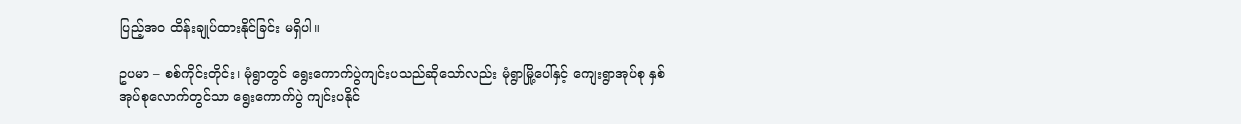ပြည့်အဝ ထိန်းချုပ်ထားနိုင်ခြင်း မရှိပါ။

ဥပမာ – စစ်ကိုင်းတိုင်း၊ မုံရွာတွင် ရွေးကောက်ပွဲကျင်းပသည်ဆိုသော်လည်း မုံရွာမြို့ပေါ်နှင့် ကျေးရွာအုပ်စု နှစ်အုပ်စုလောက်တွင်သာ ရွေးကောက်ပွဲ ကျင်းပနိုင်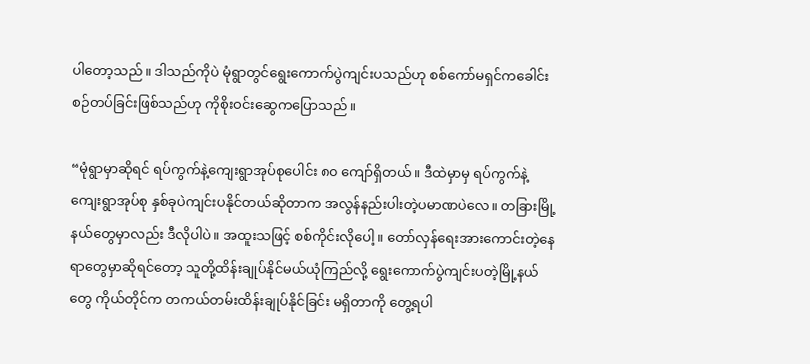ပါတော့သည်။ ဒါသည်ကိုပဲ မုံရွာတွင်ရွေးကောက်ပွဲကျင်းပသည်ဟု စစ်ကော်မရှင်ကခေါင်းစဉ်တပ်ခြင်းဖြစ်သည်ဟု ကိုစိုးဝင်းဆွေကပြောသည်။

“မုံရွာမှာဆိုရင် ရပ်ကွက်နဲ့ကျေးရွာအုပ်စုပေါင်း ၈၀ ကျော်ရှိတယ်။ ဒီထဲမှာမှ ရပ်ကွက်နဲ့ကျေးရွာအုပ်စု နှစ်ခုပဲကျင်းပနိုင်တယ်ဆိုတာက အလွန်နည်းပါးတဲ့ပမာဏပဲလေ။ တခြားမြို့နယ်တွေမှာလည်း ဒီလိုပါပဲ။ အထူးသဖြင့် စစ်ကိုင်းလိုပေါ့။ တော်လှန်ရေးအားကောင်းတဲ့နေရာတွေမှာဆိုရင်တော့ သူတို့ထိန်းချုပ်နိုင်မယ်ယုံကြည်လို့ ရွေးကောက်ပွဲကျင်းပတဲ့မြို့နယ်တွေ ကိုယ်တိုင်က တကယ်တမ်းထိန်းချုပ်နိုင်ခြင်း မရှိတာကို တွေ့ရပါ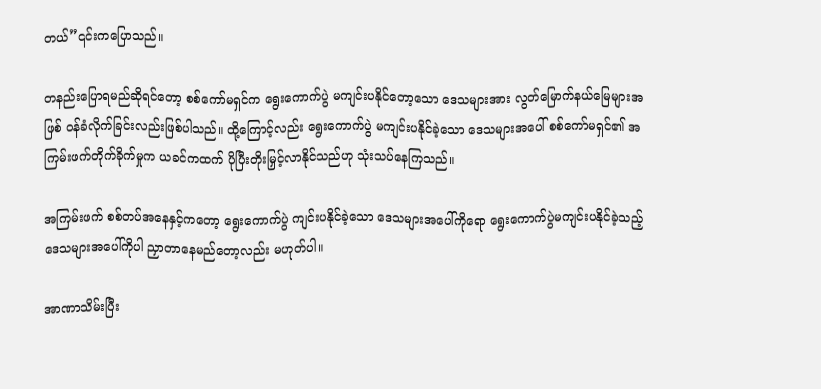တယ်”၎င်းကပြောသည်။

တနည်းပြောရမည်ဆိုရင်တော့ စစ်ကော်မရှင်က ရွေးကောက်ပွဲ မကျင်းပနိုင်တော့သော ဒေသများအား လွတ်မြောက်နယ်မြေများအဖြစ် ဝန်ခံလိုက်ခြင်းလည်းဖြစ်ပါသည်။ ထို့ကြောင့်လည်း ရွေးကောက်ပွဲ မကျင်းပနိုင်ခဲ့သော ဒေသများအပေါ် စစ်ကော်မရှင်၏ အကြမ်းဖက်တိုက်ခိုက်မှုက ယခင်ကထက် ပိုပြီးတိုးမြှင့်လာနိုင်သည်ဟု သုံးသပ်နေကြသည်။

အကြမ်းဖက် စစ်တပ်အနေနှင့်ကတော့ ရွေးကောက်ပွဲ ကျင်းပနိုင်ခဲ့သော ဒေသများအပေါ်ကိုရော ရွေးကောက်ပွဲမကျင်းပနိုင်ခဲ့သည့် ဒေသများအပေါ်ကိုပါ ညှာတာနေမည်တော့လည်း မဟုတ်ပါ။

အာဏာသိမ်းပြီး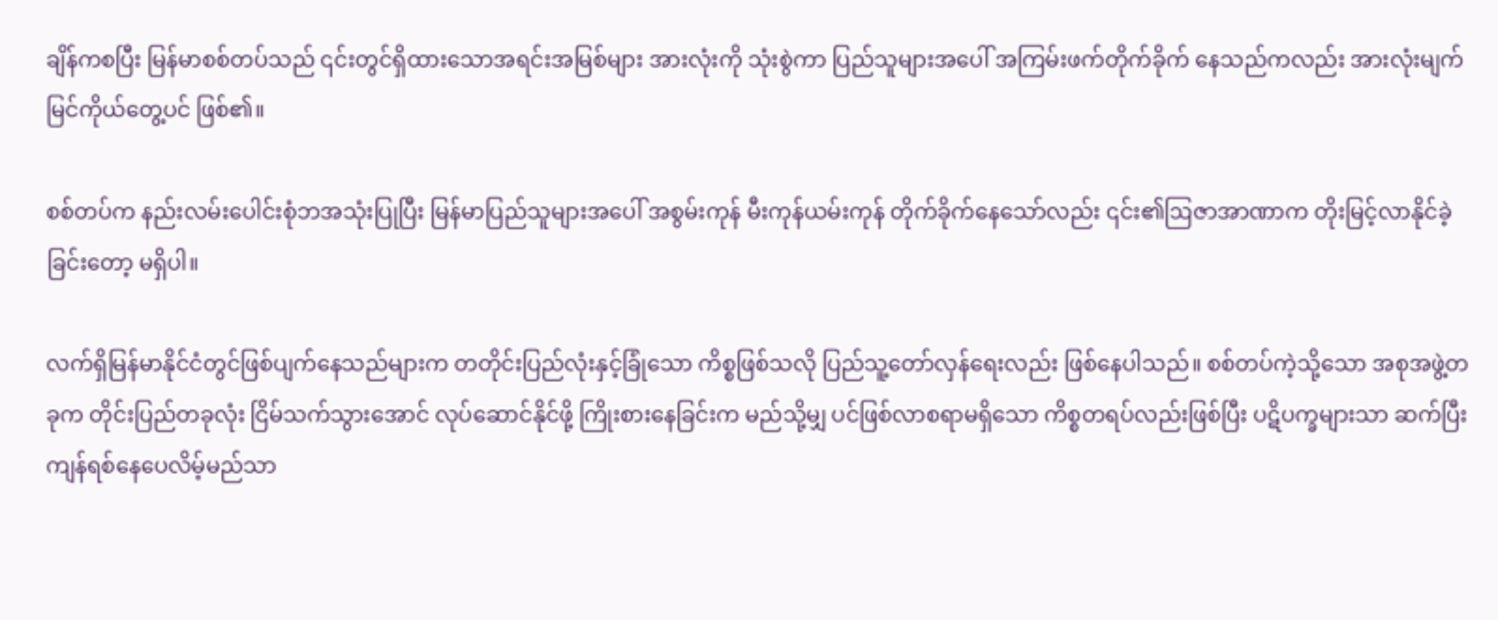ချိန်ကစပြီး မြန်မာစစ်တပ်သည် ၎င်းတွင်ရှိထားသောအရင်းအမြစ်များ အားလုံးကို သုံးစွဲကာ ပြည်သူများအပေါ် အကြမ်းဖက်တိုက်ခိုက် နေသည်ကလည်း အားလုံးမျက်မြင်ကိုယ်တွေ့ပင် ဖြစ်၏။

စစ်တပ်က နည်းလမ်းပေါင်းစုံဘအသုံးပြုပြီး မြန်မာပြည်သူများအပေါ် အစွမ်းကုန် မီးကုန်ယမ်းကုန် တိုက်ခိုက်နေသော်လည်း ၎င်း၏ဩဇာအာဏာက တိုးမြင့်လာနိုင်ခဲ့ခြင်းတော့ မရှိပါ။

လက်ရှိမြန်မာနိုင်ငံတွင်ဖြစ်ပျက်နေသည်များက တတိုင်းပြည်လုံးနှင့်ခြုံသော ကိစ္စဖြစ်သလို ပြည်သူ့တော်လှန်ရေးလည်း ဖြစ်နေပါသည်။ စစ်တပ်ကဲ့သို့သော အစုအဖွဲ့တခုက တိုင်းပြည်တခုလုံး ငြိမ်သက်သွားအောင် လုပ်ဆောင်နိုင်ဖို့ ကြိုးစားနေခြင်းက မည်သို့မျှ ပင်ဖြစ်လာစရာမရှိသော ကိစ္စတရပ်လည်းဖြစ်ပြီး ပဋိပက္ခများသာ ဆက်ပြီးကျန်ရစ်နေပေလိမ့်မည်သာ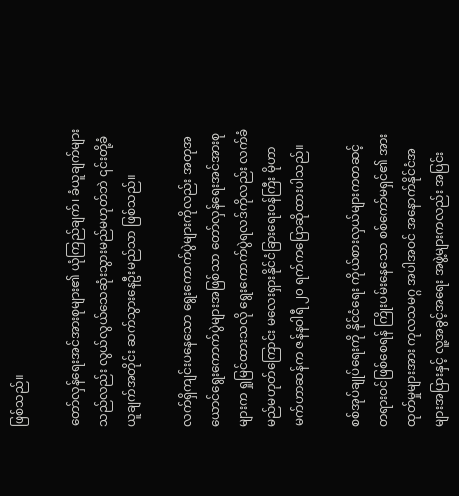ဖြစ်သည်။

တော်လှန်ရေးအင်အားစုများ၏ ယုံကြည်ချက်၊ ခံယူချက်များသည်လည်း လွယ်လွယ်သေဆုံးသွားမည်မဟုတ်ဘဲ ၎င်းတို့ခံယူချက်အတိုင်း ဆက်သွားနေဦးမည်သာ ဖြစ်သည်။

လက်ရှိကျင်းပနေသော ရွေးကောက်ပွဲများကိုလည်း အတုအယောင်ရွေးကောက်ပွဲများအဖြစ်သာ တော်လှန်ရေးအင်အားစုများက ရှုမြင်ထားသလို ရွေးကောက်ပွဲရလဒ်ကိုလည်း လက်ခံမည်မဟုတ်ကြောင်း မလေးရှားနိုင်ငံခြားရေးဝန်ကြီး မိုဟာမက်ဟာဆန်က ဇန်နဝါရီ ၂၀ ရက်ကပြောဆိုထားပါသည်။

စစ်အုပ်ချုပ်ရေးကို နိုင်ငံရေး ကိုယ်စားလှယ်များကတဆင့် တရားဝင်ဖြစ်စေရန် ကြိုးပမ်းနေသော စစ်ကော်မရှင်၏ အားထုတ်မှုများအား ကုလသမဂ္ဂ အပါအဝင် အနောက်နိုင်ငံအများအပြားနှင့် လူ့အခွင့်အရေး အဖွဲ့များကလည်း အပြင်း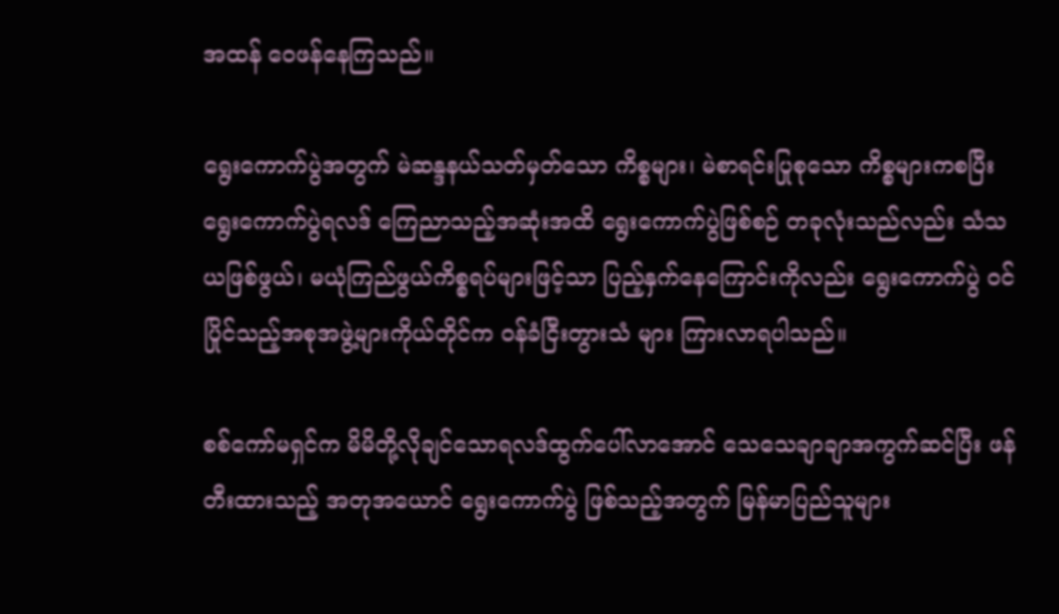အထန် ဝေဖန်နေကြသည်။

ရွေးကောက်ပွဲအတွက် မဲဆန္ဒနယ်သတ်မှတ်သော ကိစ္စများ၊ မဲစာရင်းပြုစုသော ကိစ္စများကစပြီး ရွေးကောက်ပွဲရလဒ် ကြေညာသည့်အဆုံးအထိ ရွေးကောက်ပွဲဖြစ်စဉ် တခုလုံးသည်လည်း သံသယဖြစ်ဖွယ်၊ မယုံကြည်ဖွယ်ကိစ္စရပ်များဖြင့်သာ ပြည့်နှက်နေကြောင်းကိုလည်း ရွေးကောက်ပွဲ ဝင်ပြိုင်သည့်အစုအဖွဲ့များကိုယ်တိုင်က ဝန်ခံငြီးတွားသံ များ ကြားလာရပါသည်။

စစ်ကော်မရှင်က မိမိတို့လိုချင်သောရလဒ်ထွက်ပေါ်လာအောင် သေသေချာချာအကွက်ဆင်ပြီး ဖန်တီးထားသည့် အတုအယောင် ရွေးကောက်ပွဲ ဖြစ်သည့်အတွက် မြန်မာပြည်သူများ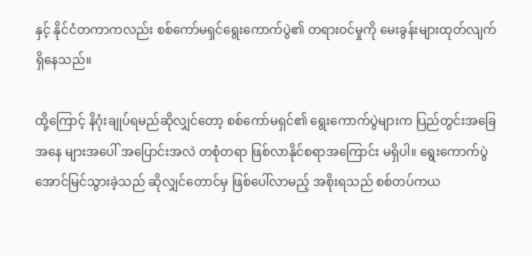နှင့် နိုင်ငံတကာကလည်း စစ်ကော်မရှင်ရွေးကောက်ပွဲ၏ တရားဝင်မှုကို မေးခွန်းများထုတ်လျက် ရှိနေသည်။

ထို့ကြောင့် နိဂုံးချုပ်ရမည်ဆိုလျှင်တော့ စစ်ကော်မရှင်၏ ရွေးကောက်ပွဲများက ပြည်တွင်းအခြေအနေ များအပေါ် အပြောင်းအလဲ တစုံတရာ ဖြစ်လာနိုင်စရာအကြောင်း မရှိပါ။ ရွေးကောက်ပွဲအောင်မြင်သွားခဲ့သည် ဆိုလျှင်တောင်မှ ဖြစ်ပေါ်လာမည့် အစိုးရသည် စစ်တပ်ကယ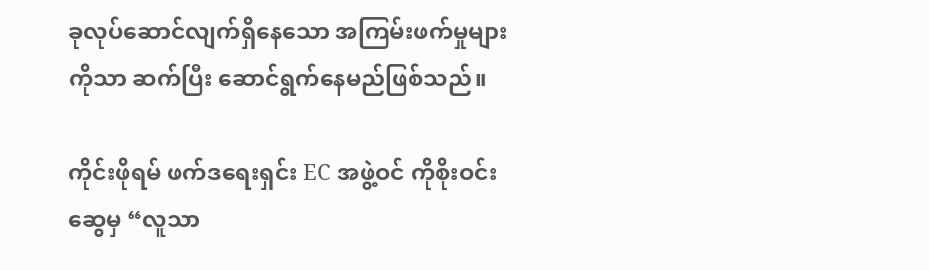ခုလုပ်ဆောင်လျက်ရှိနေသော အကြမ်းဖက်မှုများကိုသာ ဆက်ပြီး ဆောင်ရွက်နေမည်ဖြစ်သည်။

ကိုင်းဖိုရမ် ဖက်ဒရေးရှင်း EC အဖွဲ့ဝင် ကိုစိုးဝင်းဆွေမှ “လူသာ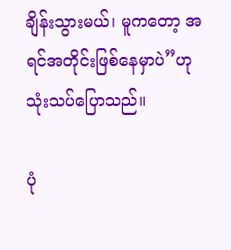ချိန်းသွားမယ်၊ မူကတော့ အရင်အတိုင်းဖြစ်နေမှာပဲ”ဟုသုံးသပ်ပြောသည်။

ပုံ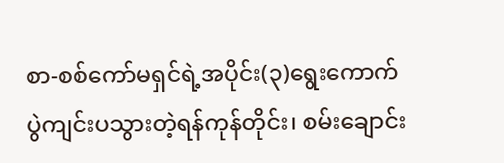စာ-စစ်ကော်မရှင်ရဲ့အပိုင်း(၃)ရွေးကောက်ပွဲကျင်းပသွားတဲ့ရန်ကုန်တိုင်း၊ စမ်းချောင်း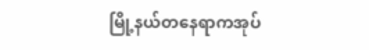မြို့နယ်တနေရာကအုပ်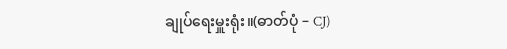ချုပ်ရေးမှူးရုံး။(ဓာတ်ပုံ – CJ)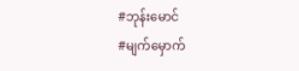#ဘုန်းမောင်
#မျက်မှောက်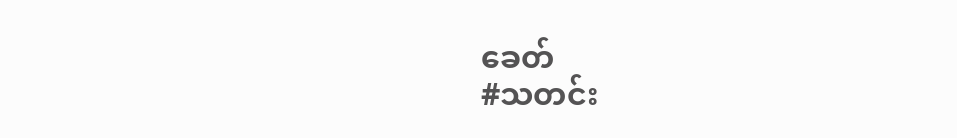ခေတ်
#သတင်း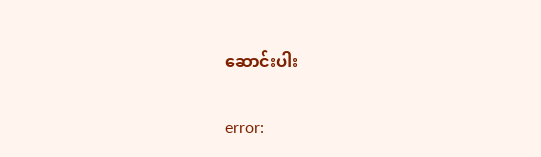ဆောင်းပါး

error: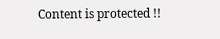Content is protected !!